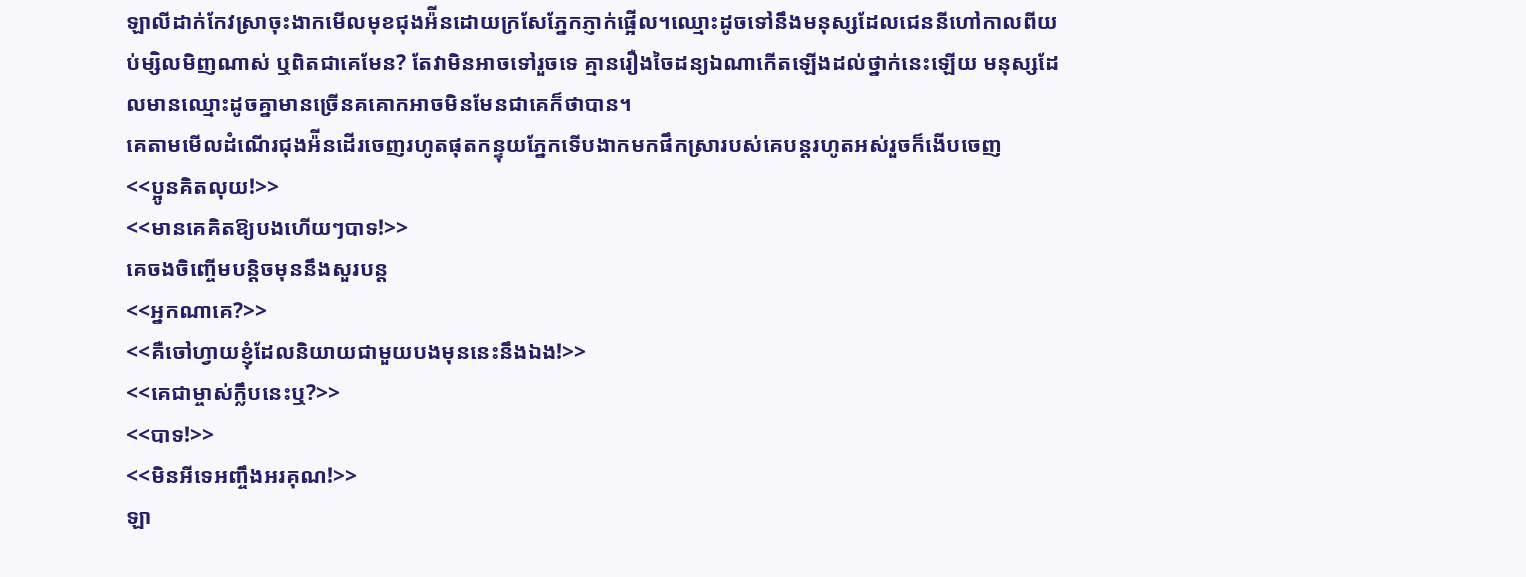ឡាលីដាក់កែវស្រាចុះងាកមើលមុខជុងអ៉ីនដោយក្រសែភ្នែកភ្ញាក់ផ្អើល។ឈ្មោះដូចទៅនឹងមនុស្សដែលជេននីហៅកាលពីយប់ម្សិលមិញណាស់ ឬពិតជាគេមែន? តែវាមិនអាចទៅរួចទេ គ្មានរឿងចៃដន្យឯណាកើតឡើងដល់ថ្នាក់នេះឡើយ មនុស្សដែលមានឈ្មោះដូចគ្នាមានច្រើនគគោកអាចមិនមែនជាគេក៏ថាបាន។
គេតាមមើលដំណើរជុងអ៉ីនដើរចេញរហូតផុតកន្ទុយភ្នែកទើបងាកមកផឹកស្រារបស់គេបន្តរហូតអស់រួចក៏ងើបចេញ
<<ប្អូនគិតលុយ!>>
<<មានគេគិតឱ្យបងហើយៗបាទ!>>
គេចងចិញ្ចើមបន្តិចមុននឹងសួរបន្ត
<<អ្នកណាគេ?>>
<<គឺចៅហ្វាយខ្ញុំដែលនិយាយជាមួយបងមុននេះនឹងឯង!>>
<<គេជាម្ចាស់ក្លឹបនេះឬ?>>
<<បាទ!>>
<<មិនអីទេអញ្ចឹងអរគុណ!>>
ឡា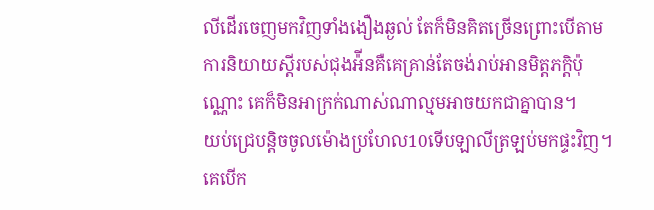លីដើរចេញមកវិញទាំងងឿងឆ្ងល់ តែក៏មិនគិតច្រើនព្រោះបើតាមការនិយាយស្ដីរបស់ជុងអ៉ីនគឺគេគ្រាន់តែចង់រាប់អានមិត្តភក្តិប៉ុណ្ណោះ គេក៏មិនអាក្រក់ណាស់ណាល្មមអាចយកជាគ្នាបាន។
យប់ជ្រេបន្តិចចូលម៉ោងប្រហែល10ទើបឡាលីត្រឡប់មកផ្ទះវិញ។គេបើក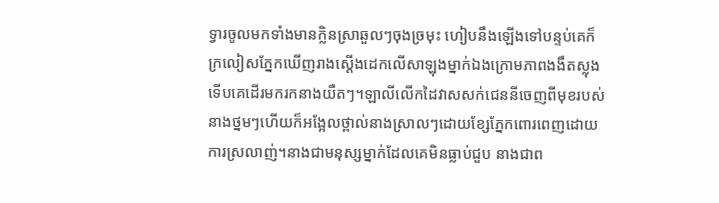ទ្វារចូលមកទាំងមានក្លិនស្រាឆួលៗចុងច្រមុះ ហៀបនឹងឡើងទៅបន្ទប់គេក៏ក្រលៀសភ្នែកឃើញរាងស្ដើងដេកលើសាឡុងម្នាក់ឯងក្រោមភាពងងឹតស្លុងទើបគេដើរមករកនាងយឺតៗ។ឡាលីលើកដៃវាសសក់ជេននីចេញពីមុខរបស់នាងថ្នមៗហើយក៏អង្អែលថ្ពាល់នាងស្រាលៗដោយខ្សែភ្នែកពោរពេញដោយការស្រលាញ់។នាងជាមនុស្សម្នាក់ដែលគេមិនធ្លាប់ជួប នាងជាព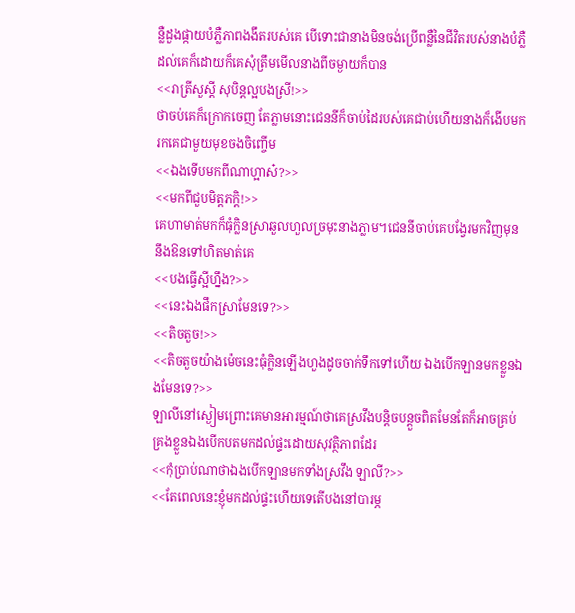ន្លឺដួងផ្កាយបំភ្លឺភាពងងឹតរបស់គេ បើទោះជានាងមិនចង់ប្រើពន្លឺនៃជីវិតរបស់នាងបំភ្លឺដល់គេក៏ដោយក៏គេសុំត្រឹមមើលនាងពីចម្ងាយក៏បាន
<<រាត្រីសួស្ដី សុបិន្តល្អបងស្រី!>>
ថាចប់គេក៏ក្រោកចេញ តែភ្លាមនោះជេននីក៏ចាប់ដៃរបស់គេជាប់ហើយនាងក៏ងើបមករកគេជាមួយមុខចងចិញ្ចើម
<<ឯងទើបមកពីណាហ្អាស៎?>>
<<មកពីជួបមិត្តភក្តិ!>>
គេហាមាត់មកក៏ធុំក្លិនស្រាឆួលហួលច្រមុះនាងភ្លាម។ជេននីចាប់គេបង្វែរមកវិញមុននឹងឱនទៅហិតមាត់គេ
<<បងធ្វើស្អីហ្នឹង?>>
<<នេះឯងផឹកស្រាមែនទេ?>>
<<តិចតួច!>>
<<តិចតួចយ៉ាងម៉េចនេះធុំក្លិនឡើងហួងដូចចាក់ទឹកទៅហើយ ឯងបើកឡានមកខ្លួនឯងមែនទេ?>>
ឡាលីនៅស្ងៀមព្រោះគេមានអារម្មណ៍ថាគេស្រវឹងបន្តិចបន្តួចពិតមែនតែក៏អាចគ្រប់គ្រងខ្លួនឯងបើកបតមកដល់ផ្ទះដោយសុវត្ថិភាពដែរ
<<កុំប្រាប់ណាថាឯងបើកឡានមកទាំងស្រវឹង ឡាលី?>>
<<តែពេលនេះខ្ញុំមកដល់ផ្ទះហើយទេតើបងនៅបារម្ភ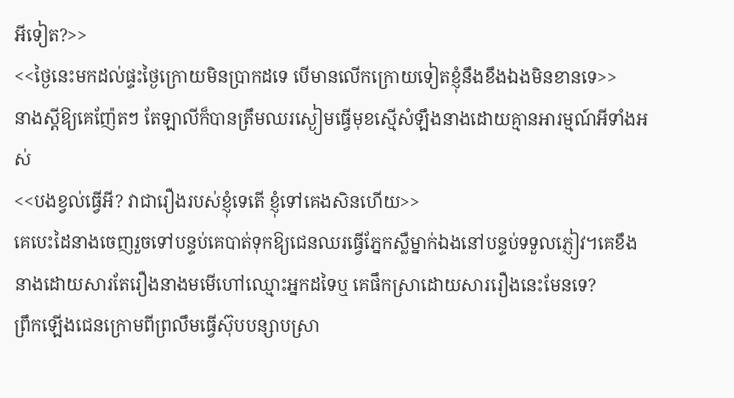អីទៀត?>>
<<ថ្ងៃនេះមកដល់ផ្ទះថ្ងៃក្រោយមិនប្រាកដទេ បើមានលើកក្រោយទៀតខ្ញុំនឹងខឹងឯងមិនខានទេ>>
នាងស្ដីឱ្យគេញ៉ែតៗ តែឡាលីក៏បានត្រឹមឈរស្ងៀមធ្វើមុខស្មើសំឡឹងនាងដោយគ្មានអារម្មណ៍អីទាំងអស់
<<បងខ្វល់ធ្វើអី? វាជារឿងរបស់ខ្ញុំទេតើ ខ្ញុំទៅគេងសិនហើយ>>
គេបេះដៃនាងចេញរួចទៅបន្ទប់គេបាត់ទុកឱ្យជេនឈរធ្វើភ្នែកស្លឺម្នាក់ឯងនៅបន្ទប់ទទួលភ្ញៀវ។គេខឹងនាងដោយសារតែរឿងនាងមមើហៅឈ្មោះអ្នកដទៃឬ គេផឹកស្រាដោយសាររឿងនេះមែនទេ?
ព្រឹកឡើងជេនក្រោមពីព្រលឹមធ្វើស៊ុបបន្សាបស្រា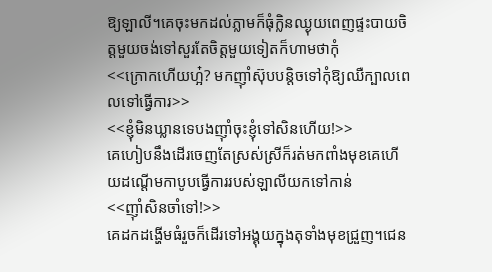ឱ្យឡាលី។គេចុះមកដល់ភ្លាមក៏ធុំក្លិនឈ្ងុយពេញផ្ទះបាយចិត្តមួយចង់ទៅសួរតែចិត្តមួយទៀតក៏ហាមថាកុំ
<<ក្រោកហើយហ្អ៎? មកញ៉ាំស៊ុបបន្តិចទៅកុំឱ្យឈឺក្បាលពេលទៅធ្វើការ>>
<<ខ្ញុំមិនឃ្លានទេបងញ៉ាំចុះខ្ញុំទៅសិនហើយ!>>
គេហៀបនឹងដើរចេញតែស្រស់ស្រីក៏រត់មកពាំងមុខគេហើយដណ្ដើមកាបូបធ្វើការរបស់ឡាលីយកទៅកាន់
<<ញ៉ាំសិនចាំទៅ!>>
គេដកដង្ហើមធំរួចក៏ដើរទៅអង្គុយក្នុងតុទាំងមុខជ្រួញ។ជេន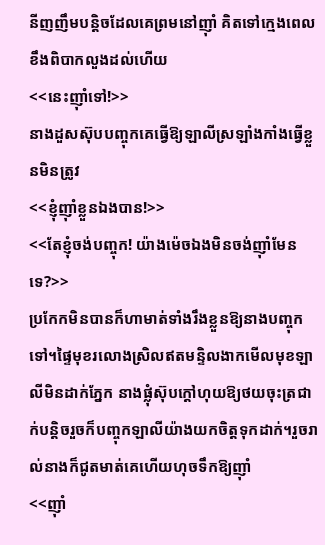នីញញឹមបន្តិចដែលគេព្រមនៅញ៉ាំ គិតទៅក្មេងពេលខឹងពិបាកលួងដល់ហើយ
<<នេះញ៉ាំទៅ!>>
នាងដួសស៊ុបបញ្ចុកគេធ្វើឱ្យឡាលីស្រឡាំងកាំងធ្វើខ្លួនមិនត្រូវ
<<ខ្ញុំញ៉ាំខ្លួនឯងបាន!>>
<<តែខ្ញុំចង់បញ្ចុក! យ៉ាងម៉េចឯងមិនចង់ញ៉ាំមែនទេ?>>
ប្រកែកមិនបានក៏ហាមាត់ទាំងរឹងខ្លួនឱ្យនាងបញ្ចុកទៅ។ផ្ទៃមុខរលោងស្រិលឥតមន្ទិលងាកមើលមុខឡាលីមិនដាក់ភ្នែក នាងផ្លុំស៊ុបក្ដៅហុយឱ្យថយចុះត្រជាក់បន្តិចរួចក៏បញ្ចុកឡាលីយ៉ាងយកចិត្តទុកដាក់។រួចរាល់នាងក៏ជូតមាត់គេហើយហុចទឹកឱ្យញ៉ាំ
<<ញ៉ាំ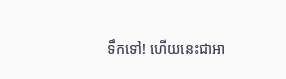ទឹកទៅ! ហើយនេះជាអា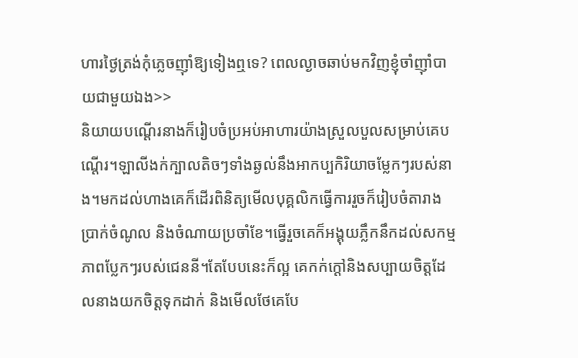ហារថ្ងៃត្រង់កុំភ្លេចញ៉ាំឱ្យទៀងឮទេ? ពេលល្ងាចឆាប់មកវិញខ្ញុំចាំញ៉ាំបាយជាមួយឯង>>
និយាយបណ្ដើរនាងក៏រៀបចំប្រអប់អាហារយ៉ាងស្រួលបួលសម្រាប់គេបណ្ដើរ។ឡាលីងក់ក្បាលតិចៗទាំងឆ្ងល់នឹងអាកប្បកិរិយាចម្លែកៗរបស់នាង។មកដល់ហាងគេក៏ដើរពិនិត្យមើលបុគ្គលិកធ្វើការរួចក៏រៀបចំតារាងប្រាក់ចំណូល និងចំណាយប្រចាំខែ។ធ្វើរួចគេក៏អង្គុយភ្លឹកនឹកដល់សកម្មភាពប្លែកៗរបស់ជេននី។តែបែបនេះក៏ល្អ គេកក់ក្ដៅនិងសប្បាយចិត្តដែលនាងយកចិត្តទុកដាក់ និងមើលថែគេបែ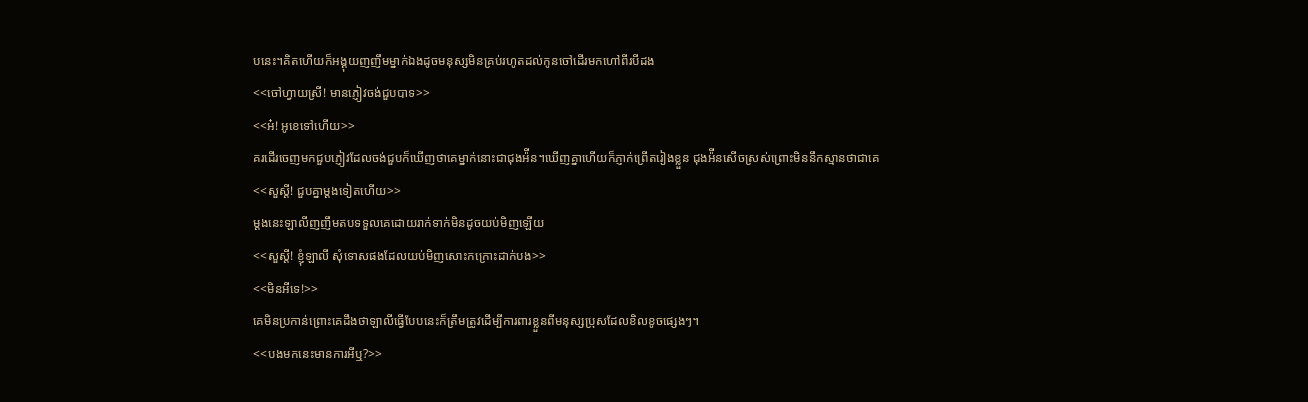បនេះ។គិតហើយក៏អង្គុយញញឹមម្នាក់ឯងដូចមនុស្សមិនគ្រប់រហូតដល់កូនចៅដើរមកហៅពីរបីដង
<<ចៅហ្វាយស្រី! មានភ្ញៀវចង់ជួបបាទ>>
<<អ៎! អូខេទៅហើយ>>
គរដើរចេញមកជួបភ្ញៀវដែលចង់ជួបក៏ឃើញថាគេម្នាក់នោះជាជុងអ៉ីន។ឃើញគ្នាហើយក៏ភ្ញាក់ព្រើតរៀងខ្លួន ជុងអ៉ីនសើចស្រស់ព្រោះមិននឹកស្មានថាជាគេ
<<សួស្ដី! ជួបគ្នាម្ដងទៀតហើយ>>
ម្ដងនេះឡាលីញញឹមតបទទួលគេដោយរាក់ទាក់មិនដូចយប់មិញឡើយ
<<សួស្ដី! ខ្ញុំឡាលី សុំទោសផងដែលយប់មិញសោះកក្រោះដាក់បង>>
<<មិនអីទេ!>>
គេមិនប្រកាន់ព្រោះគេដឹងថាឡាលីធ្វើបែបនេះក៏ត្រឹមត្រូវដើម្បីការពារខ្លួនពីមនុស្សប្រុសដែលខិលខូចផ្សេងៗ។
<<បងមកនេះមានការអីឬ?>>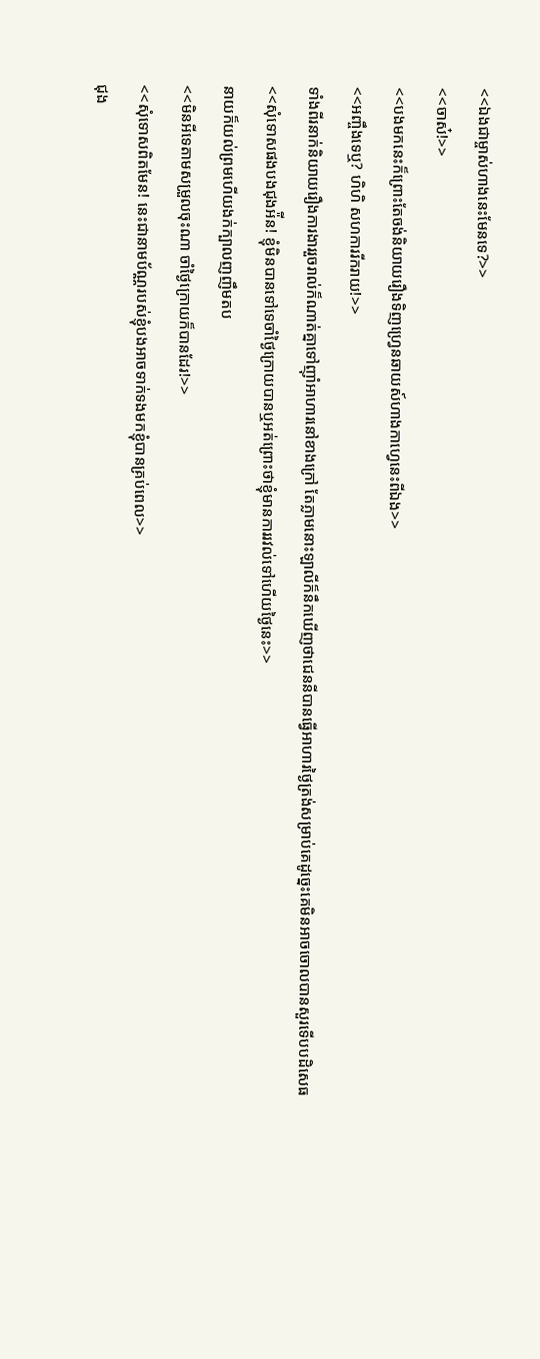<<ឯងជាម្ចាស់ហាងនេះមែនទេ?>>
<<ចាស៎!>>
<<បងមកនេះក៏ព្រោះតែចង់និយាយរឿងទិញហ្វ្រេនឆាយស៍ហាងកាហ្វេនេះពីឯង>>
<<អញ្ចឹងទេឬ? ហិហិ សហការរីករាយ!>>
ទាំងពីរនាក់និយាយរឿងការងាររួចរាល់ក៏ណាត់គ្នាទៅញ៉ាំអាហារនៅខាងក្រៅ តែភ្លាមនោះឡាលីក៏នឹកឃើញថាជេននីបានធ្វើអាហារថ្ងៃត្រង់សម្រាប់គេដូច្នេះគេមិនអាចចោលបានសួរទើបបដិសេធ
<<សុំទោសផងបងជុងអ៉ីន! ខ្ញុំមិនបានទៅទេចាំថ្ងៃក្រោយបានឬអត់ព្រោះថាខ្ញុំមានការរវល់ទៅហើយថ្ងៃនេះ>>
នាយក៏យល់ព្រមហើយងក់ក្បាលញញឹមតប
<<មិនអីទេតាមសម្រួលចុះណា ចាំថ្ងៃក្រោយក៏បានដែរ!>>
<<សុំទោសពិតមែន! នេះជានាមប័ណ្ណរបស់ខ្ញុំបងអាចទាក់ទងមកខ្ញុំបានគ្រប់ពេល>>
ជុង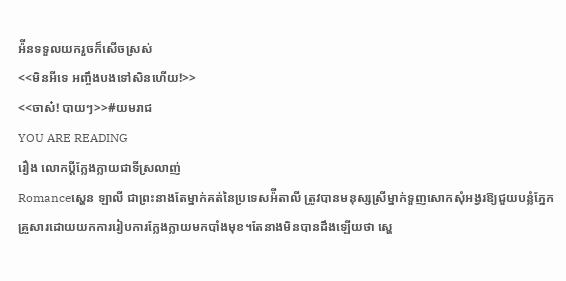អ៉ីនទទួលយករួចក៏សើចស្រស់
<<មិនអីទេ អញ្ចឹងបងទៅសិនហើយ!>>
<<ចាស៎! បាយៗ>>#យមរាជ
YOU ARE READING
រឿង លោកប្ដីក្លែងក្លាយជាទីស្រលាញ់
Romanceស្ហេន ឡាលី ជាព្រះនាងតែម្នាក់គត់នៃប្រទេសអ៉ីតាលី ត្រូវបានមនុស្សស្រីម្នាក់ទួញសោកសុំអង្វរឱ្យជួយបន្លំភ្នែកគ្រួសារដោយយកការរៀបការក្លែងក្លាយមកបាំងមុខ។តែនាងមិនបានដឹងឡើយថា ស្ហេ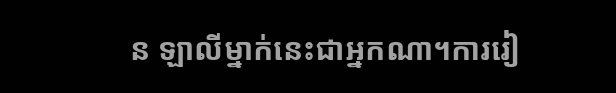ន ឡាលីម្នាក់នេះជាអ្នកណា។ការរៀ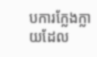បការក្លែងក្លាយដែល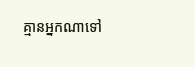គ្មានអ្នកណាទៅ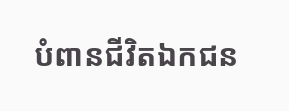បំពានជីវិតឯកជន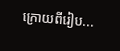ក្រោយពីរៀប...